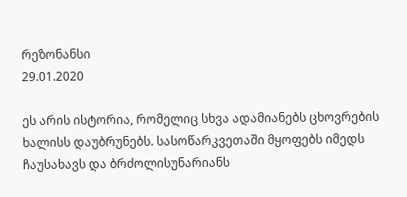რეზონანსი
29.01.2020

ეს არის ისტორია, რომელიც სხვა ადამიანებს ცხოვრების ხალისს დაუბრუნებს. სასოწარკვეთაში მყოფებს იმედს ჩაუსახავს და ბრძოლისუნარიანს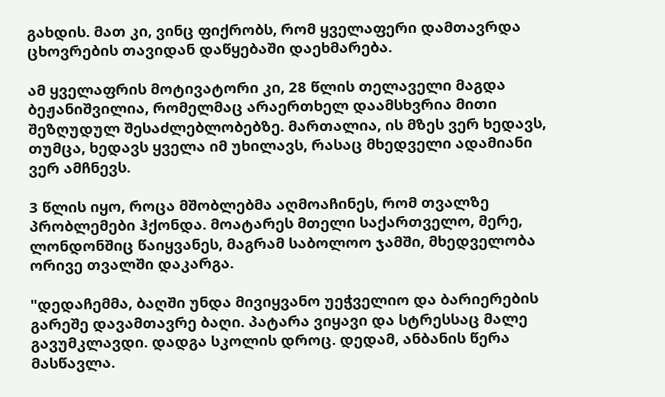გახდის. მათ კი, ვინც ფიქრობს, რომ ყველაფერი დამთავრდა ცხოვრების თავიდან დაწყებაში დაეხმარება.

ამ ყველაფრის მოტივატორი კი, 28 წლის თელაველი მაგდა ბეჟანიშვილია, რომელმაც არაერთხელ დაამსხვრია მითი შეზღუდულ შესაძლებლობებზე. მართალია, ის მზეს ვერ ხედავს, თუმცა, ხედავს ყველა იმ უხილავს, რასაც მხედველი ადამიანი ვერ ამჩნევს.

3 წლის იყო, როცა მშობლებმა აღმოაჩინეს, რომ თვალზე პრობლემები ჰქონდა. მოატარეს მთელი საქართველო, მერე, ლონდონშიც წაიყვანეს, მაგრამ საბოლოო ჯამში, მხედველობა ორივე თვალში დაკარგა.

"დედაჩემმა, ბაღში უნდა მივიყვანო უეჭველიო და ბარიერების გარეშე დავამთავრე ბაღი. პატარა ვიყავი და სტრესსაც მალე გავუმკლავდი. დადგა სკოლის დროც. დედამ, ანბანის წერა მასწავლა.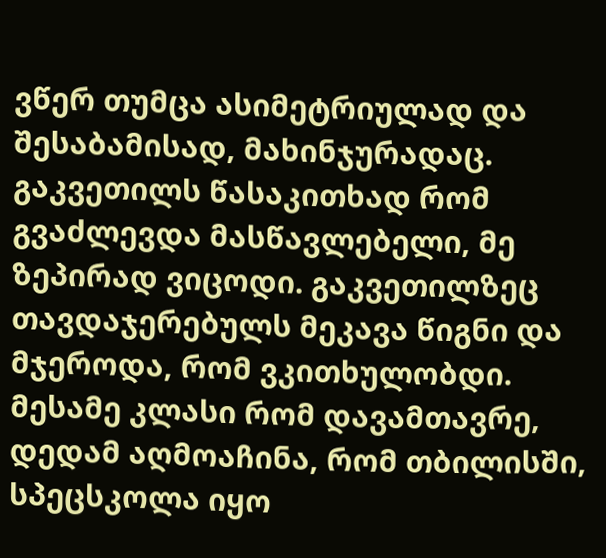ვწერ თუმცა ასიმეტრიულად და შესაბამისად, მახინჯურადაც. გაკვეთილს წასაკითხად რომ გვაძლევდა მასწავლებელი, მე ზეპირად ვიცოდი. გაკვეთილზეც თავდაჯერებულს მეკავა წიგნი და მჯეროდა, რომ ვკითხულობდი. მესამე კლასი რომ დავამთავრე, დედამ აღმოაჩინა, რომ თბილისში, სპეცსკოლა იყო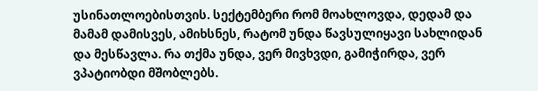უსინათლოებისთვის. სექტემბერი რომ მოახლოვდა, დედამ და მამამ დამისვეს, ამიხსნეს, რატომ უნდა წავსულიყავი სახლიდან და მესწავლა. რა თქმა უნდა, ვერ მივხვდი, გამიჭირდა, ვერ ვპატიობდი მშობლებს.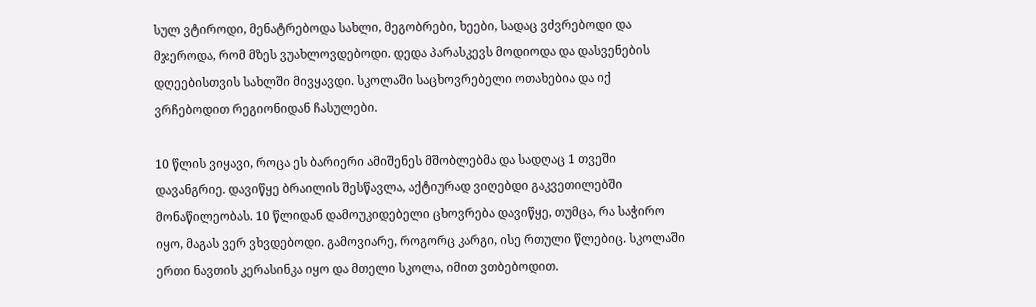სულ ვტიროდი, მენატრებოდა სახლი, მეგობრები, ხეები, სადაც ვძვრებოდი და მჯეროდა, რომ მზეს ვუახლოვდებოდი. დედა პარასკევს მოდიოდა და დასვენების დღეებისთვის სახლში მივყავდი. სკოლაში საცხოვრებელი ოთახებია და იქ ვრჩებოდით რეგიონიდან ჩასულები.

10 წლის ვიყავი, როცა ეს ბარიერი ამიშენეს მშობლებმა და სადღაც 1 თვეში დავანგრიე. დავიწყე ბრაილის შესწავლა, აქტიურად ვიღებდი გაკვეთილებში მონაწილეობას. 10 წლიდან დამოუკიდებელი ცხოვრება დავიწყე, თუმცა, რა საჭირო იყო, მაგას ვერ ვხვდებოდი. გამოვიარე, როგორც კარგი, ისე რთული წლებიც. სკოლაში ერთი ნავთის კერასინკა იყო და მთელი სკოლა, იმით ვთბებოდით.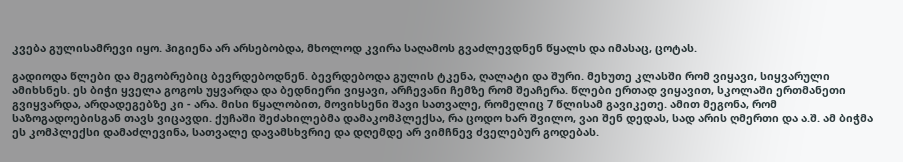კვება გულისამრევი იყო. ჰიგიენა არ არსებობდა, მხოლოდ კვირა საღამოს გვაძლევდნენ წყალს და იმასაც, ცოტას.

გადიოდა წლები და მეგობრებიც ბევრდებოდნენ. ბევრდებოდა გულის ტკენა, ღალატი და შური. მეხუთე კლასში რომ ვიყავი, სიყვარული ამიხსნეს. ეს ბიჭი ყველა გოგოს უყვარდა და ბედნიერი ვიყავი, არჩევანი ჩემზე რომ შეაჩერა. წლები ერთად ვიყავით, სკოლაში ერთმანეთი გვიყვარდა, არდადეგებზე კი - არა. მისი წყალობით, მოვიხსენი შავი სათვალე, რომელიც 7 წლისამ გავიკეთე. ამით მეგონა, რომ საზოგადოებისგან თავს ვიცავდი. ქუჩაში შეძახილებმა დამაკომპლექსა, რა ცოდო ხარ შვილო, ვაი შენ დედას, სად არის ღმერთი და ა.შ. ამ ბიჭმა ეს კომპლექსი დამაძლევინა, სათვალე დავამსხვრიე და დღემდე არ ვიმჩნევ ძველებურ გოდებას.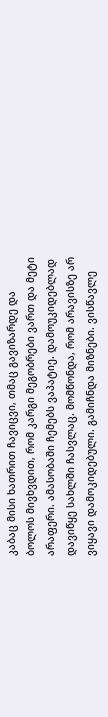კაბაც მისი ხათრით ჩავიცვი, თმაც გავიზარდე და ბოლოს მივხვდით, რომ კარგი მეგობრები ვართ და მეტი არაფერი. ამასობაში ჩემებს ვაპატიე. დამოუკიდებლად დავიწყე სახლში ჩასვლაც. მომწონდა, რომ არავისზე არ ვიყავი დამოკიდებული. გამიჩნდა მიზნები. ვისწავლე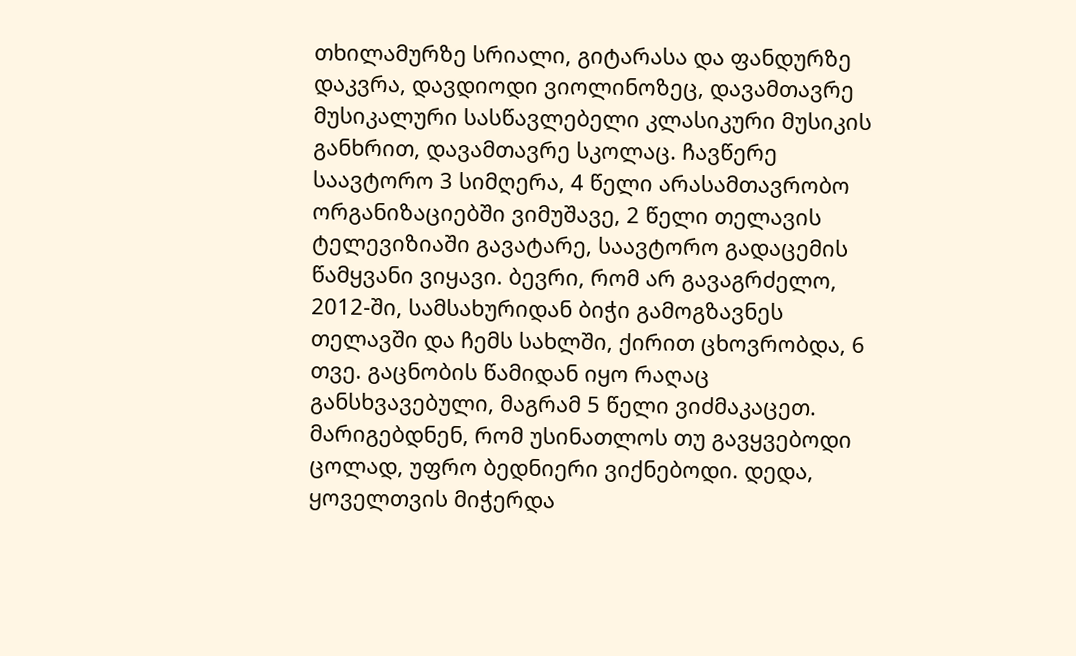თხილამურზე სრიალი, გიტარასა და ფანდურზე დაკვრა, დავდიოდი ვიოლინოზეც, დავამთავრე მუსიკალური სასწავლებელი კლასიკური მუსიკის განხრით, დავამთავრე სკოლაც. ჩავწერე საავტორო 3 სიმღერა, 4 წელი არასამთავრობო ორგანიზაციებში ვიმუშავე, 2 წელი თელავის ტელევიზიაში გავატარე, საავტორო გადაცემის წამყვანი ვიყავი. ბევრი, რომ არ გავაგრძელო, 2012-ში, სამსახურიდან ბიჭი გამოგზავნეს თელავში და ჩემს სახლში, ქირით ცხოვრობდა, 6 თვე. გაცნობის წამიდან იყო რაღაც განსხვავებული, მაგრამ 5 წელი ვიძმაკაცეთ. მარიგებდნენ, რომ უსინათლოს თუ გავყვებოდი ცოლად, უფრო ბედნიერი ვიქნებოდი. დედა, ყოველთვის მიჭერდა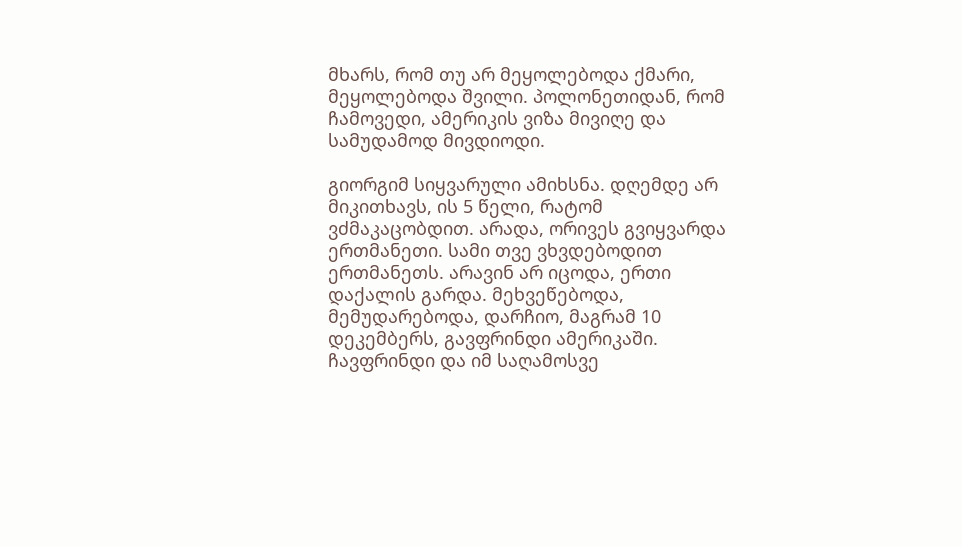მხარს, რომ თუ არ მეყოლებოდა ქმარი, მეყოლებოდა შვილი. პოლონეთიდან, რომ ჩამოვედი, ამერიკის ვიზა მივიღე და სამუდამოდ მივდიოდი.

გიორგიმ სიყვარული ამიხსნა. დღემდე არ მიკითხავს, ის 5 წელი, რატომ ვძმაკაცობდით. არადა, ორივეს გვიყვარდა ერთმანეთი. სამი თვე ვხვდებოდით ერთმანეთს. არავინ არ იცოდა, ერთი დაქალის გარდა. მეხვეწებოდა, მემუდარებოდა, დარჩიო, მაგრამ 10 დეკემბერს, გავფრინდი ამერიკაში. ჩავფრინდი და იმ საღამოსვე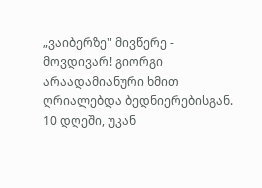„ვაიბერზე" მივწერე - მოვდივარ! გიორგი არაადამიანური ხმით ღრიალებდა ბედნიერებისგან. 10 დღეში, უკან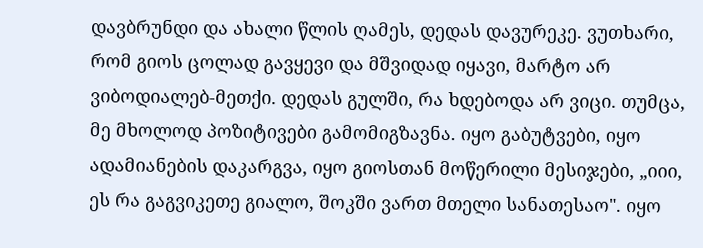დავბრუნდი და ახალი წლის ღამეს, დედას დავურეკე. ვუთხარი, რომ გიოს ცოლად გავყევი და მშვიდად იყავი, მარტო არ ვიბოდიალებ-მეთქი. დედას გულში, რა ხდებოდა არ ვიცი. თუმცა, მე მხოლოდ პოზიტივები გამომიგზავნა. იყო გაბუტვები, იყო ადამიანების დაკარგვა, იყო გიოსთან მოწერილი მესიჯები, „იიი, ეს რა გაგვიკეთე გიალო, შოკში ვართ მთელი სანათესაო". იყო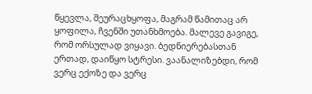წყევლა, შეურაცხყოფა, მაგრამ წამითაც არ ყოფილა, ჩვენში უთანხმოება. მალევე გავიგე, რომ ორსულად ვიყავი. ბედნიერებასთან ერთად, დაიწყო სტრესი. ვაანალიზებდი, რომ ვერც ექოზე და ვერც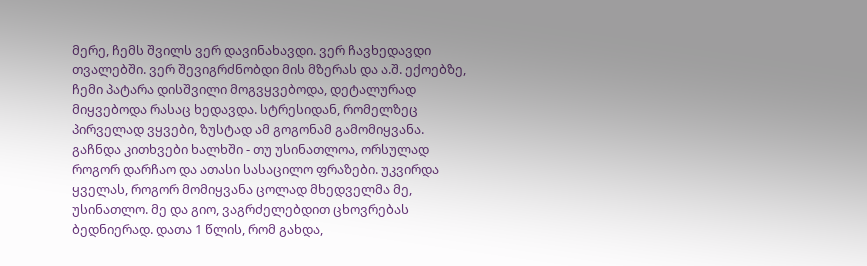მერე, ჩემს შვილს ვერ დავინახავდი. ვერ ჩავხედავდი თვალებში. ვერ შევიგრძნობდი მის მზერას და ა.შ. ექოებზე, ჩემი პატარა დისშვილი მოგვყვებოდა, დეტალურად მიყვებოდა რასაც ხედავდა. სტრესიდან, რომელზეც პირველად ვყვები, ზუსტად ამ გოგონამ გამომიყვანა. გაჩნდა კითხვები ხალხში - თუ უსინათლოა, ორსულად როგორ დარჩაო და ათასი სასაცილო ფრაზები. უკვირდა ყველას, როგორ მომიყვანა ცოლად მხედველმა მე, უსინათლო. მე და გიო, ვაგრძელებდით ცხოვრებას ბედნიერად. დათა 1 წლის, რომ გახდა,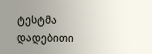ტესტმა დადებითი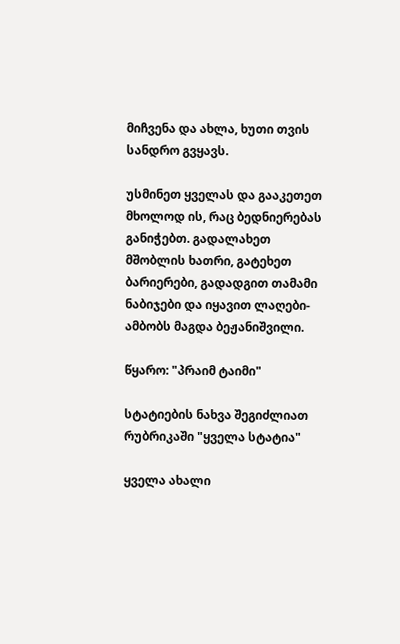მიჩვენა და ახლა, ხუთი თვის სანდრო გვყავს.

უსმინეთ ყველას და გააკეთეთ მხოლოდ ის, რაც ბედნიერებას განიჭებთ. გადალახეთ მშობლის ხათრი, გატეხეთ ბარიერები, გადადგით თამამი ნაბიჯები და იყავით ლაღები- ამბობს მაგდა ბეჟანიშვილი.

წყარო: "პრაიმ ტაიმი"

სტატიების ნახვა შეგიძლიათ რუბრიკაში "ყველა სტატია"

ყველა ახალი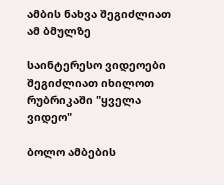ამბის ნახვა შეგიძლიათ ამ ბმულზე

საინტერესო ვიდეოები შეგიძლიათ იხილოთ რუბრიკაში "ყველა ვიდეო"

ბოლო ამბების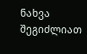ნახვა შეგიძლიათ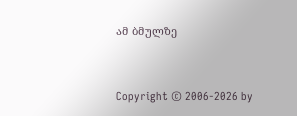ამ ბმულზე


Copyright © 2006-2026 by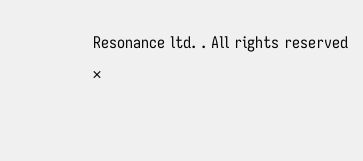Resonance ltd. . All rights reserved
×